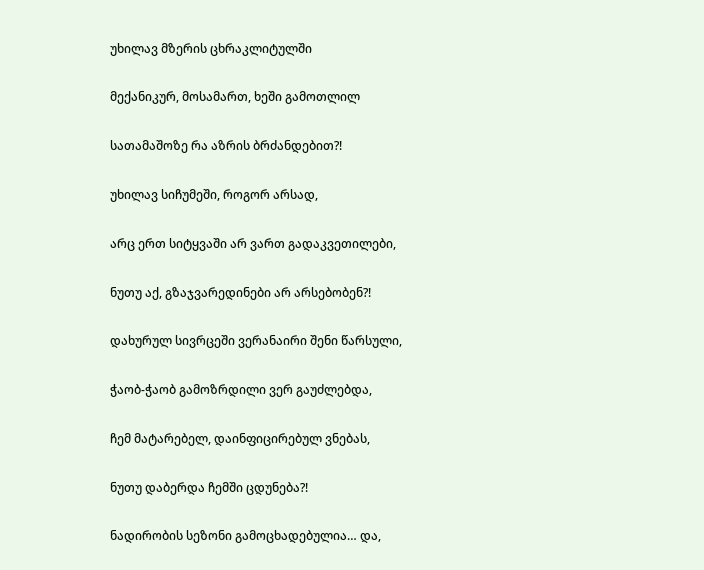უხილავ მზერის ცხრაკლიტულში

მექანიკურ, მოსამართ, ხეში გამოთლილ

სათამაშოზე რა აზრის ბრძანდებით?!

უხილავ სიჩუმეში, როგორ არსად,

არც ერთ სიტყვაში არ ვართ გადაკვეთილები,

ნუთუ აქ, გზაჯვარედინები არ არსებობენ?!

დახურულ სივრცეში ვერანაირი შენი წარსული,

ჭაობ-ჭაობ გამოზრდილი ვერ გაუძლებდა,

ჩემ მატარებელ, დაინფიცირებულ ვნებას,

ნუთუ დაბერდა ჩემში ცდუნება?!

ნადირობის სეზონი გამოცხადებულია… და,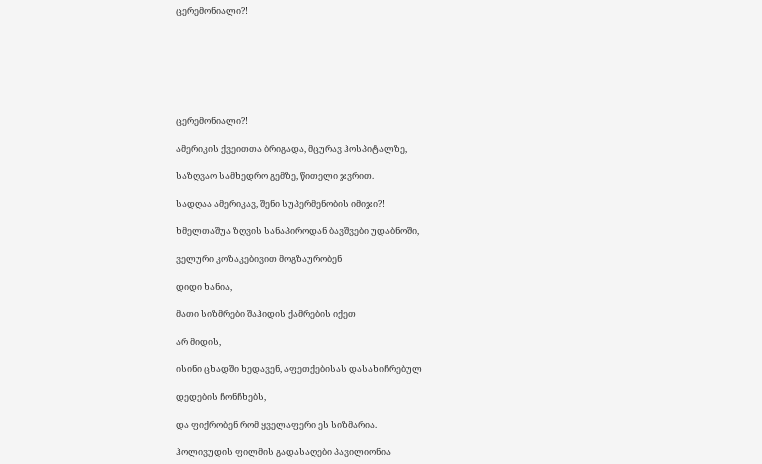ცერემონიალი?!







ცერემონიალი?!

ამერიკის ქვეითთა ბრიგადა, მცურავ ჰოსპიტალზე,

საზღვაო სამხედრო გემზე, წითელი ჯვრით.

სადღაა ამერიკავ, შენი სუპერმენობის იმიჯი?!

ხმელთაშუა ზღვის სანაპიროდან ბავშვები უდაბნოში,

ველური კოზაკებივით მოგზაურობენ

დიდი ხანია,

მათი სიზმრები შაჰიდის ქამრების იქეთ

არ მიდის,

ისინი ცხადში ხედავენ, აფეთქებისას დასახიჩრებულ

დედების ჩონჩხებს,

და ფიქრობენ რომ ყველაფერი ეს სიზმარია.

ჰოლივუდის ფილმის გადასაღები პავილიონია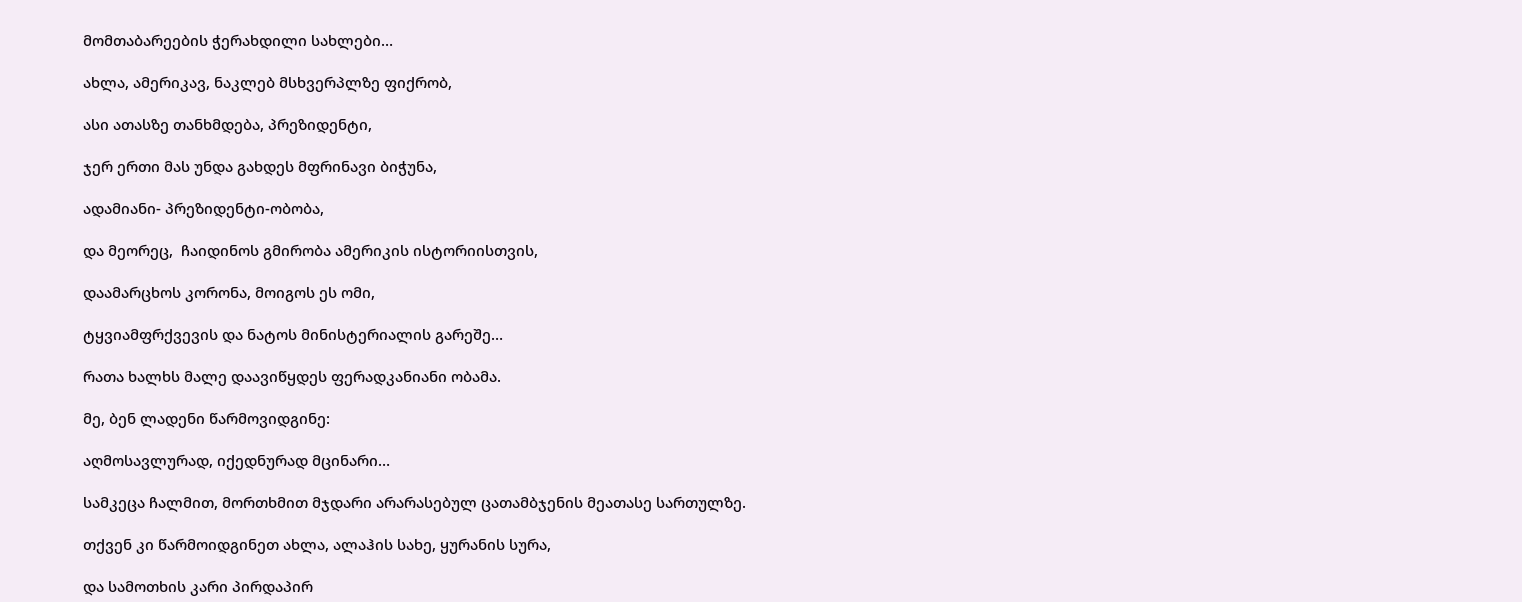მომთაბარეების ჭერახდილი სახლები…

ახლა, ამერიკავ, ნაკლებ მსხვერპლზე ფიქრობ,

ასი ათასზე თანხმდება, პრეზიდენტი,

ჯერ ერთი მას უნდა გახდეს მფრინავი ბიჭუნა,

ადამიანი- პრეზიდენტი-ობობა,

და მეორეც,  ჩაიდინოს გმირობა ამერიკის ისტორიისთვის,

დაამარცხოს კორონა, მოიგოს ეს ომი,

ტყვიამფრქვევის და ნატოს მინისტერიალის გარეშე…

რათა ხალხს მალე დაავიწყდეს ფერადკანიანი ობამა.

მე, ბენ ლადენი წარმოვიდგინე:

აღმოსავლურად, იქედნურად მცინარი…

სამკეცა ჩალმით, მორთხმით მჯდარი არარასებულ ცათამბჯენის მეათასე სართულზე.

თქვენ კი წარმოიდგინეთ ახლა, ალაჰის სახე, ყურანის სურა,

და სამოთხის კარი პირდაპირ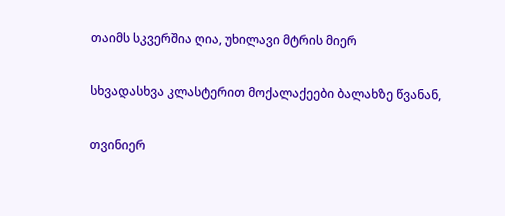თაიმს სკვერშია ღია, უხილავი მტრის მიერ

სხვადასხვა კლასტერით მოქალაქეები ბალახზე წვანან,

თვინიერ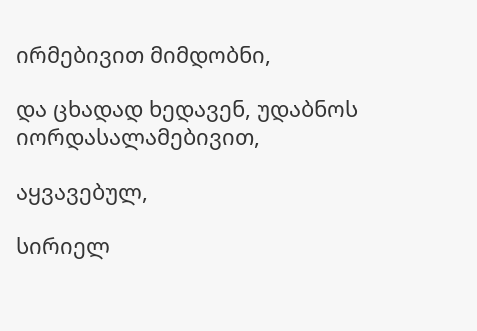ირმებივით მიმდობნი,

და ცხადად ხედავენ, უდაბნოს იორდასალამებივით,

აყვავებულ,

სირიელ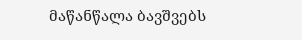მაწანწალა ბავშვებს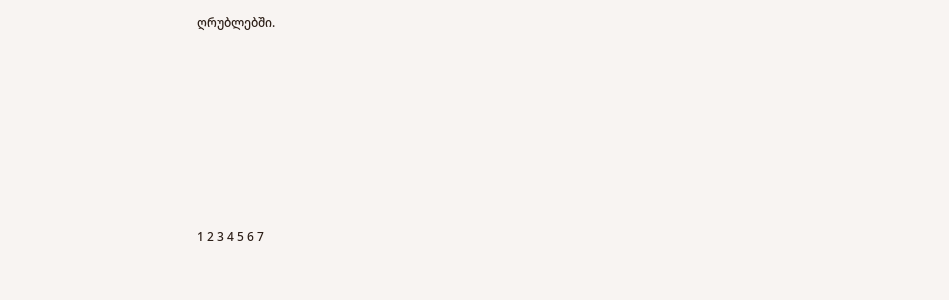ღრუბლებში.







1 2 3 4 5 6 7